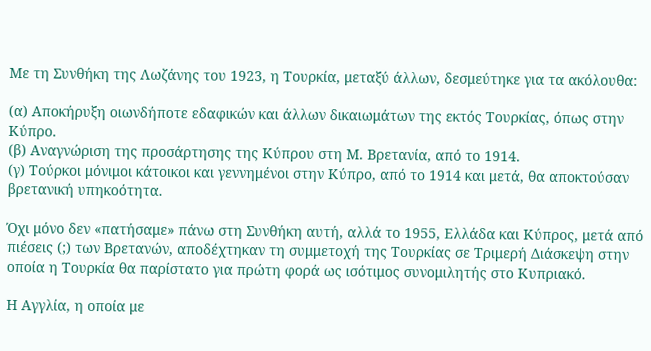Με τη Συνθήκη της Λωζάνης του 1923, η Τουρκία, μεταξύ άλλων, δεσμεύτηκε για τα ακόλουθα:

(α) Αποκήρυξη οιωνδήποτε εδαφικών και άλλων δικαιωμάτων της εκτός Τουρκίας, όπως στην Κύπρο.
(β) Αναγνώριση της προσάρτησης της Κύπρου στη Μ. Βρετανία, από το 1914.
(γ) Τούρκοι μόνιμοι κάτοικοι και γεννημένοι στην Κύπρο, από το 1914 και μετά, θα αποκτούσαν βρετανική υπηκοότητα.

Όχι μόνο δεν «πατήσαμε» πάνω στη Συνθήκη αυτή, αλλά το 1955, Ελλάδα και Κύπρος, μετά από πιέσεις (;) των Βρετανών, αποδέχτηκαν τη συμμετοχή της Τουρκίας σε Τριμερή Διάσκεψη στην οποία η Τουρκία θα παρίστατο για πρώτη φορά ως ισότιμος συνομιλητής στο Κυπριακό.

Η Αγγλία, η οποία με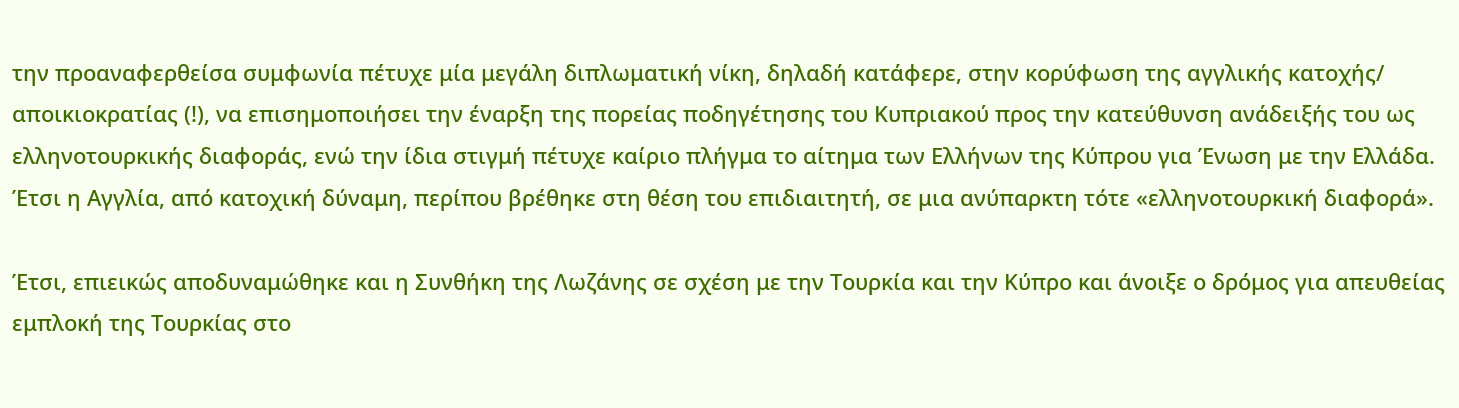την προαναφερθείσα συμφωνία πέτυχε μία μεγάλη διπλωματική νίκη, δηλαδή κατάφερε, στην κορύφωση της αγγλικής κατοχής/ αποικιοκρατίας (!), να επισημοποιήσει την έναρξη της πορείας ποδηγέτησης του Κυπριακού προς την κατεύθυνση ανάδειξής του ως ελληνοτουρκικής διαφοράς, ενώ την ίδια στιγμή πέτυχε καίριο πλήγμα το αίτημα των Ελλήνων της Κύπρου για Ένωση με την Ελλάδα. Έτσι η Αγγλία, από κατοχική δύναμη, περίπου βρέθηκε στη θέση του επιδιαιτητή, σε μια ανύπαρκτη τότε «ελληνοτουρκική διαφορά».

Έτσι, επιεικώς αποδυναμώθηκε και η Συνθήκη της Λωζάνης σε σχέση με την Τουρκία και την Κύπρο και άνοιξε ο δρόμος για απευθείας εμπλοκή της Τουρκίας στο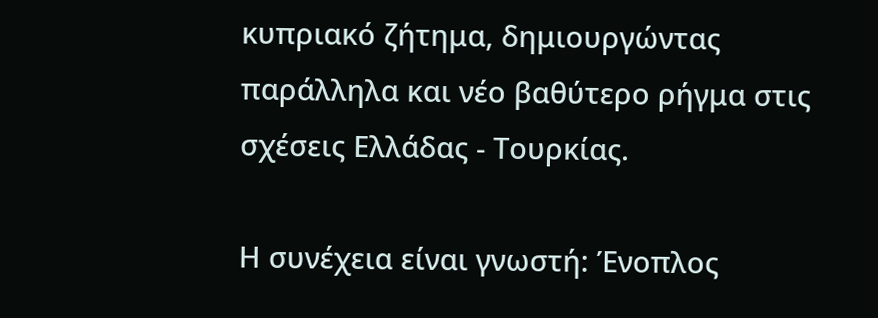κυπριακό ζήτημα, δημιουργώντας παράλληλα και νέο βαθύτερο ρήγμα στις σχέσεις Ελλάδας - Τουρκίας.

Η συνέχεια είναι γνωστή: Ένοπλος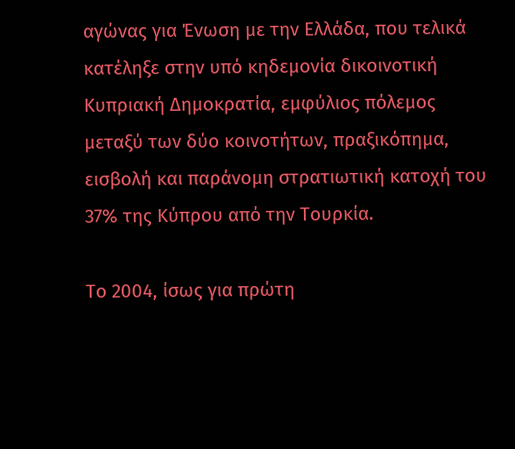αγώνας για Ένωση με την Ελλάδα, που τελικά κατέληξε στην υπό κηδεμονία δικοινοτική Κυπριακή Δημοκρατία, εμφύλιος πόλεμος μεταξύ των δύο κοινοτήτων, πραξικόπημα, εισβολή και παράνομη στρατιωτική κατοχή του 37% της Κύπρου από την Τουρκία.

Το 2004, ίσως για πρώτη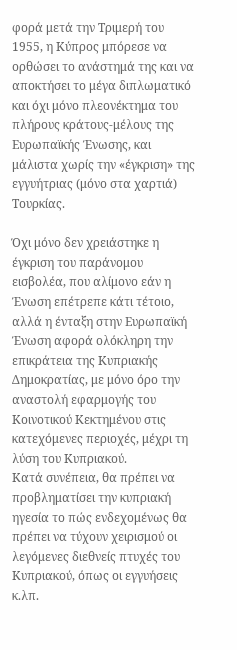φορά μετά την Τριμερή του 1955, η Κύπρος μπόρεσε να ορθώσει το ανάστημά της και να αποκτήσει το μέγα διπλωματικό και όχι μόνο πλεονέκτημα του πλήρους κράτους-μέλους της Ευρωπαϊκής Ένωσης, και μάλιστα χωρίς την «έγκριση» της εγγυήτριας (μόνο στα χαρτιά) Τουρκίας.

Όχι μόνο δεν χρειάστηκε η έγκριση του παράνομου εισβολέα, που αλίμονο εάν η Ένωση επέτρεπε κάτι τέτοιο, αλλά η ένταξη στην Ευρωπαϊκή Ένωση αφορά ολόκληρη την επικράτεια της Κυπριακής Δημοκρατίας, με μόνο όρο την αναστολή εφαρμογής του Κοινοτικού Κεκτημένου στις κατεχόμενες περιοχές, μέχρι τη λύση του Κυπριακού.
Κατά συνέπεια, θα πρέπει να προβληματίσει την κυπριακή ηγεσία το πώς ενδεχομένως θα πρέπει να τύχουν χειρισμού οι λεγόμενες διεθνείς πτυχές του Κυπριακού, όπως οι εγγυήσεις κ.λπ.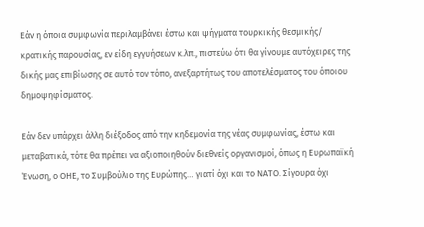Εάν η όποια συμφωνία περιλαμβάνει έστω και ψήγματα τουρκικής θεσμικής/ κρατικής παρουσίας, εν είδη εγγυήσεων κ.λπ., πιστεύω ότι θα γίνουμε αυτόχειρες της δικής μας επιβίωσης σε αυτό τον τόπο, ανεξαρτήτως του αποτελέσματος του όποιου δημοψηφίσματος.

Εάν δεν υπάρχει άλλη διέξοδος από την κηδεμονία της νέας συμφωνίας, έστω και μεταβατικά, τότε θα πρέπει να αξιοποιηθούν διεθνείς οργανισμοί, όπως η Ευρωπαϊκή Ένωση, ο ΟΗΕ, το Συμβούλιο της Ευρώπης… γιατί όχι και το ΝΑΤΟ. Σίγουρα όχι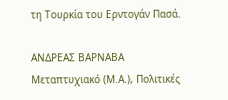τη Τουρκία του Ερντογάν Πασά.

ΑΝΔΡΕΑΣ ΒΑΡΝΑΒΑ
Μεταπτυχιακό (Μ.Α.), Πολιτικές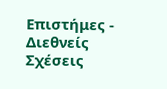Επιστήμες - Διεθνείς Σχέσεις